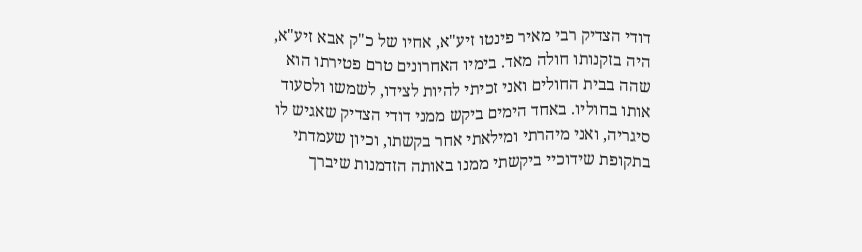דודי הצדיק רבי מאיר פינטו זיע"א, אחיו של כ"ק אבא זיע"א, היה בזקנותו חולה מאד. בימיו האחרונים טרם פטירתו הוא שהה בבית החולים ואני זכיתי להיות לצידו, לשמשו ולסעוד אותו בחוליו. באחד הימים ביקש ממני דודי הצדיק שאגיש לו סיגריה, ואני מיהרתי ומילאתי אחר בקשתו, וכיון שעמדתי בתקופת שידוכיי ביקשתי ממנו באותה הזדמנות שיברך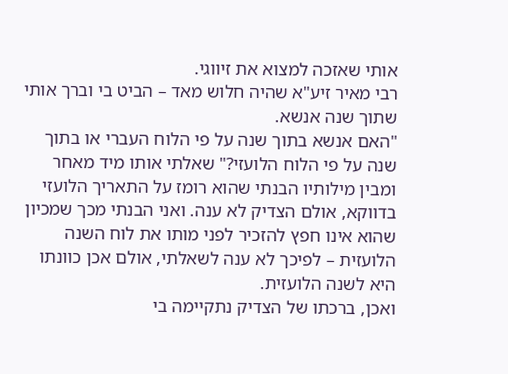אותי שאזכה למצוא את זיווגי.
רבי מאיר זיע"א שהיה חלוש מאד – הביט בי וברך אותי שתוך שנה אנשא.
"האם אנשא בתוך שנה על פי הלוח העברי או בתוך שנה על פי הלוח הלועזי?" שאלתי אותו מיד מאחר ומבין מילותיו הבנתי שהוא רומז על התאריך הלועזי בדווקא, אולם הצדיק לא ענה. ואני הבנתי מכך שמכיון שהוא אינו חפץ להזכיר לפני מותו את לוח השנה הלועזית – לפיכך לא ענה לשאלתי, אולם אכן כוונתו היא לשנה הלועזית.
ואכן, ברכתו של הצדיק נתקיימה בי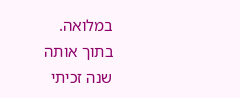במלואה.
בתוך אותה שנה זכיתי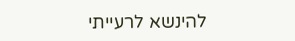להינשא לרעייתי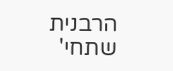הרבנית שתחי'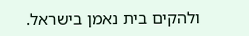ולהקים בית נאמן בישראל.